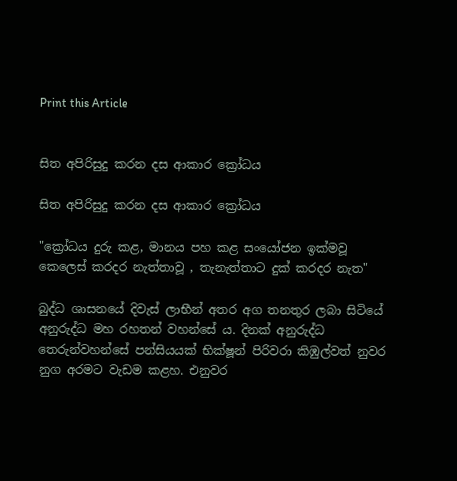Print this Article


සිත අපිරිසුදු කරන දස ආකාර ක්‍රෝධය

සිත අපිරිසුදු කරන දස ආකාර ක්‍රෝධය

"ක්‍රෝධය දුරු කළ, මානය පහ කළ සංයෝජන ඉක්මවූ කෙලෙස් කරදර නැත්තාවූ , තැනැත්තාට දුක් කරදර නැත"

බුද්ධ ශාසනයේ දිවැස් ලාභීන් අතර අග තනතුර ලබා සිටියේ අනුරුද්ධ මහ රහතන් වහන්සේ ය. දිනක් අනුරුද්ධ තෙරුන්වහන්සේ පන්සියයක් භික්ෂූන් පිරිවරා කිඹුල්වත් නුවර නුග අරමට වැඩම කළහ. එනුවර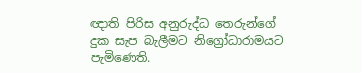ඥාති පිරිස අනුරුද්ධ තෙරුන්ගේ දුක සැප බැලීමට නිග්‍රෝධාරාමයට පැමිණෙති.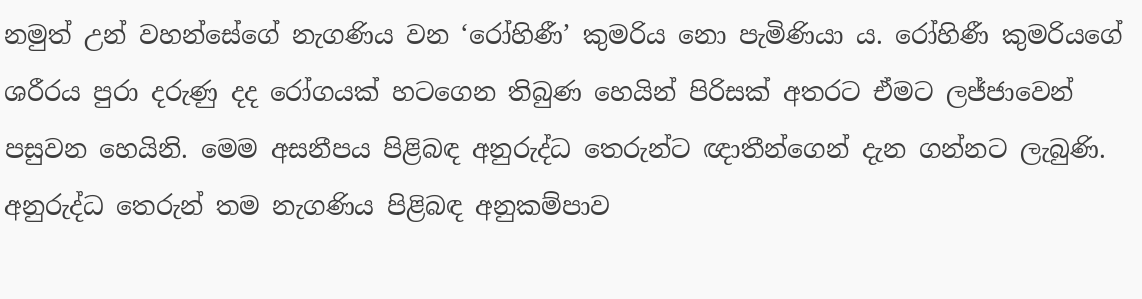නමුත් උන් වහන්සේගේ නැගණිය වන ‘රෝහිණී’ කුමරිය නො පැමිණියා ය. රෝහිණී කුමරියගේ ශරීරය පුරා දරුණු දද රෝගයක් හටගෙන තිබුණ හෙයින් පිරිසක් අතරට ඒමට ලජ්ජාවෙන් පසුවන හෙයිනි. මෙම අසනීපය පිළිබඳ අනුරුද්ධ තෙරුන්ට ඥාතීන්ගෙන් දැන ගන්නට ලැබුණි. අනුරුද්ධ තෙරුන් තම නැගණිය පිළිබඳ අනුකම්පාව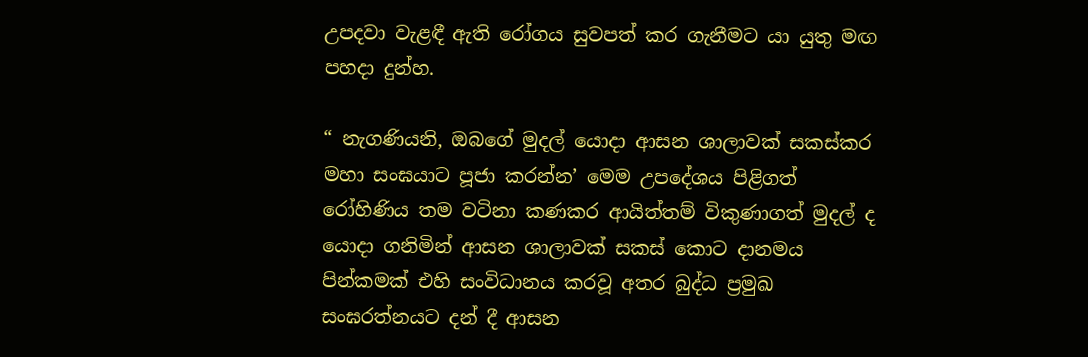උපදවා වැළඳී ඇති රෝගය සුවපත් කර ගැනීමට යා යුතු මඟ පහදා දුන්හ.

“ නැගණියනි, ඔබගේ මුදල් යොදා ආසන ශාලාවක් සකස්කර මහා සංඝයාට පූජා කරන්න’ මෙම උපදේශය පිළිගත් රෝහිණිය තම වටිනා කණකර ආයිත්තම් විකුණාගත් මුදල් ද යොදා ගනිමින් ආසන ශාලාවක් සකස් කොට දානමය පින්කමක් එහි සංවිධානය කරවූ අතර බුද්ධ ප්‍රමුඛ සංඝරත්නයට දන් දී ආසන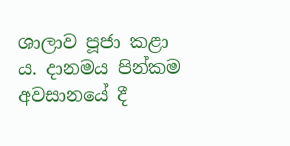ශාලාව පූජා කළා ය. දානමය පින්කම අවසානයේ දී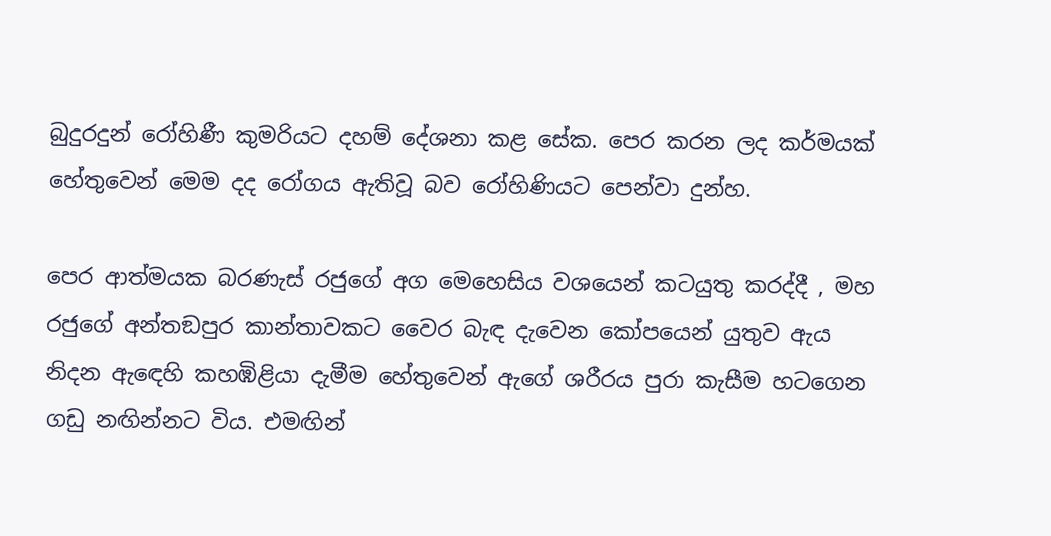බුදුරදුන් රෝහිණී කුමරියට දහම් දේශනා කළ සේක. පෙර කරන ලද කර්මයක් හේතුවෙන් මෙම දද රෝගය ඇතිවූ බව රෝහිණියට පෙන්වා දුන්හ.

පෙර ආත්මයක බරණැස් රජුගේ අග මෙහෙසිය වශයෙන් කටයුතු කරද්දී , මහ රජුගේ අන්තඞපුර කාන්තාවකට වෛර බැඳ දැවෙන කෝපයෙන් යුතුව ඇය නිදන ඇඳෙහි කහඹිළියා දැමීම හේතුවෙන් ඇගේ ශරීරය පුරා කැසීම හටගෙන ගඩු නඟින්නට විය. එමඟින්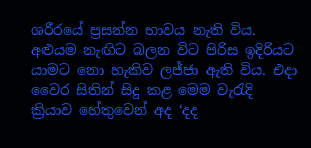ශරීරයේ ප්‍රසන්න භාවය නැති විය. අළුයම නැඟිට බලන විට පිරිස ඉදිරියට යාමට නො හැකිව ලජ්ජා ඇති විය. එදා වෛර සිතින් සිදු කළ මෙම වැරැදි ක්‍රියාව හේතුවෙන් අද ‘දද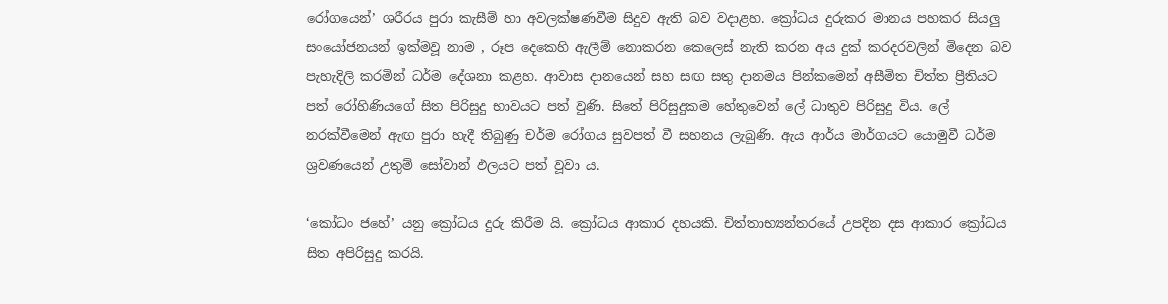රෝගයෙන්’ ශරීරය පුරා කැසීම් හා අවලක්ෂණවීම සිදුව ඇති බව වදාළහ. ක්‍රෝධය දුරුකර මානය පහකර සියලු සංයෝජනයන් ඉක්මවූ නාම , රූප දෙකෙහි ඇලීම් නොකරන කෙලෙස් නැති කරන අය දුක් කරදරවලින් මිදෙන බව පැහැදිලි කරමින් ධර්ම දේශනා කළහ. ආවාස දානයෙන් සහ සඟ සතු දානමය පින්කමෙන් අසීමිත චිත්ත ප්‍රීතියට පත් රෝහිණියගේ සිත පිරිසුදු භාවයට පත් වුණි. සිතේ පිරිසුදුකම හේතුවෙන් ලේ ධාතුව පිරිසුදු විය. ලේ නරක්වීමෙන් ඇඟ පුරා හැදී තිබුණු චර්ම රෝගය සුවපත් වී සහනය ලැබුණි. ඇය ආර්ය මාර්ගයට යොමුවී ධර්ම ශ්‍රවණයෙන් උතුම් සෝවාන් ඵලයට පත් වූවා ය.

‘කෝධං ජහේ’ යනු ක්‍රෝධය දුරු කිරීම යි. ක්‍රෝධය ආකාර දහයකි. චිත්තාභ්‍යන්තරයේ උපදින දස ආකාර ක්‍රෝධය සිත අපිරිසුදු කරයි.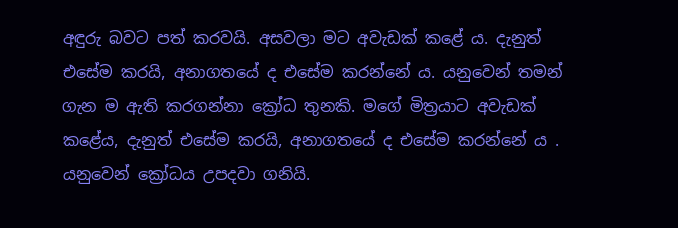අඳුරු බවට පත් කරවයි. අසවලා මට අවැඩක් කළේ ය. දැනුත් එසේම කරයි, අනාගතයේ ද එසේම කරන්නේ ය. යනුවෙන් තමන් ගැන ම ඇති කරගන්නා ක්‍රෝධ තුනකි. මගේ මිත්‍රයාට අවැඩක් කළේය, දැනුත් එසේම කරයි, අනාගතයේ ද එසේම කරන්නේ ය . යනුවෙන් ක්‍රෝධය උපදවා ගනියි.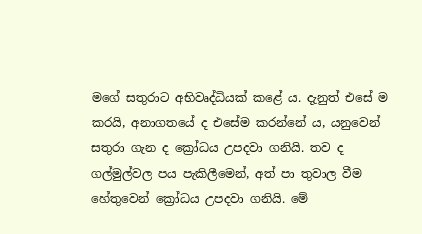මගේ සතුරාට අභිවෘද්ධියක් කළේ ය. දැනුත් එසේ ම කරයි, අනාගතයේ ද එසේම කරන්නේ ය, යනුවෙන් සතුරා ගැන ද ක්‍රෝධය උපදවා ගනියි. තව ද ගල්මුල්වල පය පැකිලීමෙන්, අත් පා තුවාල වීම හේතුවෙන් ක්‍රෝධය උපදවා ගනියි. මේ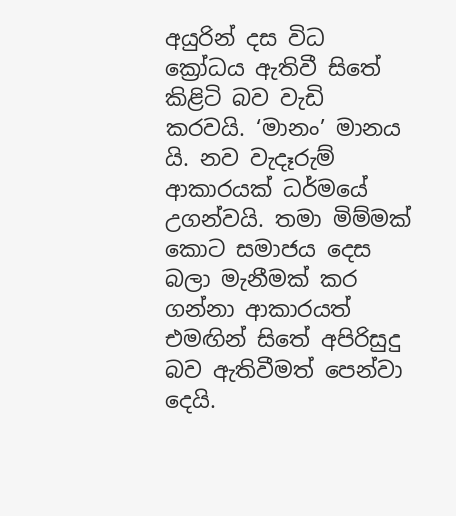අයුරින් දස විධ ක්‍රෝධය ඇතිවී සිතේ කිළිටි බව වැඩි කරවයි. ‘මානං’ මානය යි. නව වැදෑරුම් ආකාරයක් ධර්මයේ උගන්වයි. තමා මිම්මක් කොට සමාජය දෙස බලා මැනීමක් කර ගන්නා ආකාරයත් එමඟින් සිතේ අපිරිසුදු බව ඇතිවීමත් පෙන්වා දෙයි.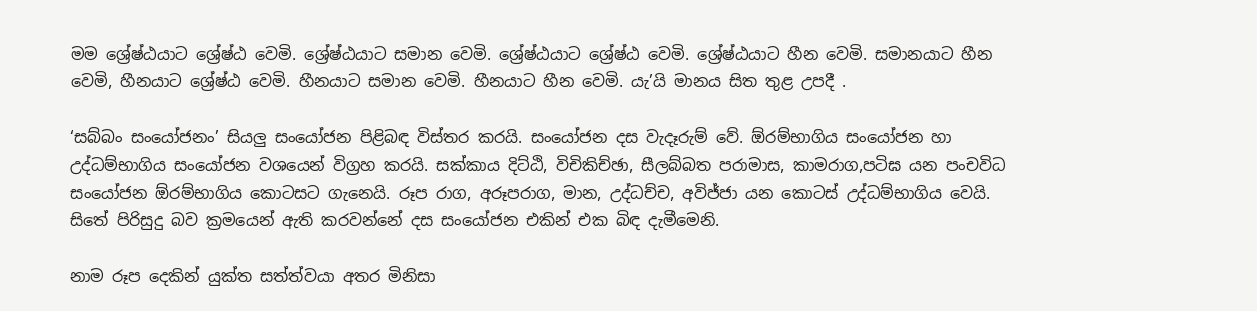මම ශ්‍රේෂ්ඨයාට ශ්‍රේෂ්ඨ වෙමි. ශ්‍රේෂ්ඨයාට සමාන වෙමි. ශ්‍රේෂ්ඨයාට ශ්‍රේෂ්ඨ වෙමි. ශ්‍රේෂ්ඨයාට හීන වෙමි. සමානයාට හීන වෙමි, හීනයාට ශ්‍රේෂ්ඨ වෙමි. හීනයාට සමාන වෙමි. හීනයාට හීන වෙමි. යැ’යි මානය සිත තුළ උපදී .

‘සබ්බං සංයෝජනං’ සියලු සංයෝජන පිළිබඳ විස්තර කරයි. සංයෝජන දස වැදෑරුම් වේ. ඕරම්භාගිය සංයෝජන හා උද්ධම්භාගිය සංයෝජන වශයෙන් විග්‍රහ කරයි. සක්කාය දිට්ඨි, විචිකිච්ඡා, සීලබ්බත පරාමාස, කාමරාග,පටිඝ යන පංචවිධ සංයෝජන ඕරම්භාගිය කොටසට ගැනෙයි. රූප රාග, අරූපරාග, මාන, උද්ධච්ච, අවිජ්ජා යන කොටස් උද්ධම්භාගිය වෙයි. සිතේ පිරිසුදු බව ක්‍රමයෙන් ඇති කරවන්නේ දස සංයෝජන එකින් එක බිඳ දැමීමෙනි.

නාම රූප දෙකින් යුක්ත සත්ත්වයා අතර මිනිසා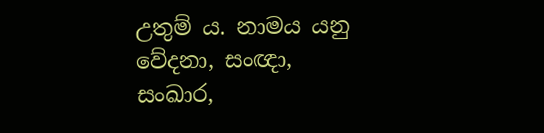උතුම් ය. නාමය යනු වේදනා, සංඥා, සංඛාර,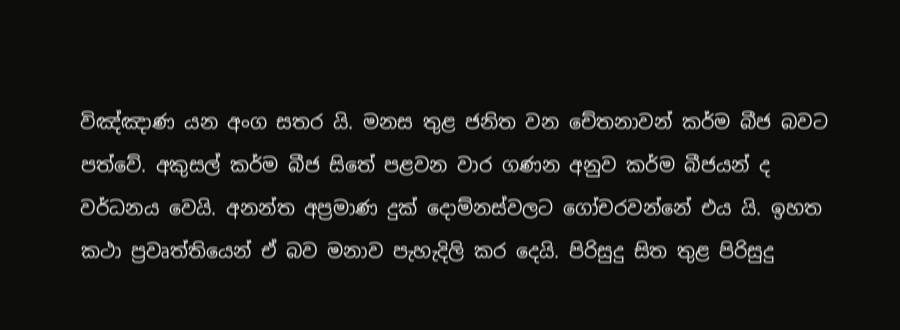විඤ්ඤාණ යන අංග සතර යි. මනස තුළ ජනිත වන චේතනාවන් කර්ම බීජ බවට පත්වේ. අකුසල් කර්ම බීජ සිතේ පළවන වාර ගණන අනුව කර්ම බීජයන් ද වර්ධනය වෙයි. අනන්ත අප්‍රමාණ දුක් දොම්නස්වලට ගෝචරවන්නේ එය යි. ඉහත කථා ප්‍රවෘත්තියෙන් ඒ බව මනාව පැහැදිලි කර දෙයි. පිරිසුදු සිත තුළ පිරිසුදු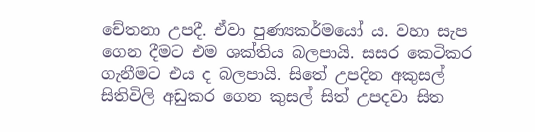චේතනා උපදී. ඒවා පුණ්‍යකර්මයෝ ය. වහා සැප ගෙන දීමට එම ශක්තිය බලපායි. සසර කෙටිකර ගැනීමට එය ද බලපායි. සිතේ උපදින අකුසල් සිතිවිලි අඩුකර ගෙන කුසල් සිත් උපදවා සිත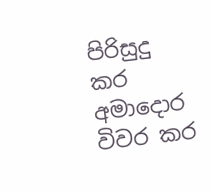පිරිසුදු කර අමාදොර විවර කර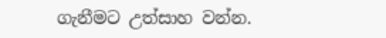ගැනීමට උත්සාහ වන්න.